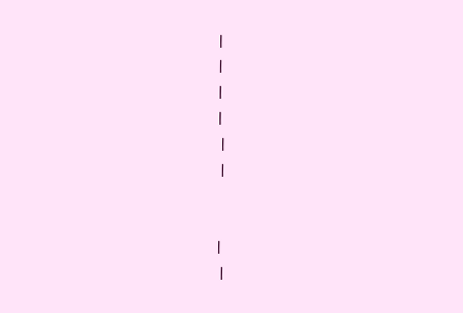|
|
|
|
 |
 |


|
 |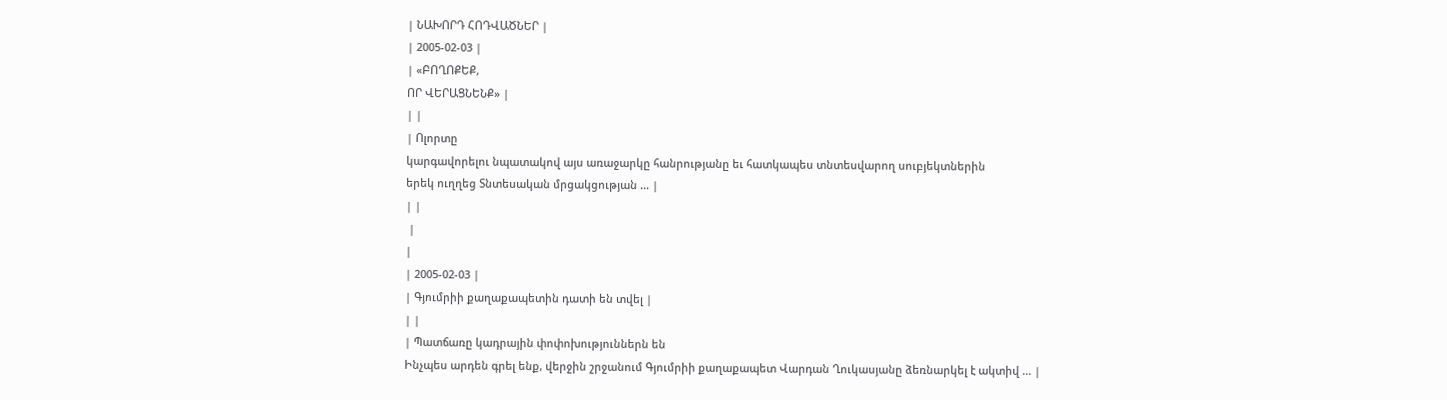| ՆԱԽՈՐԴ ՀՈԴՎԱԾՆԵՐ |
| 2005-02-03 |
| «ԲՈՂՈՔԵՔ,
ՈՐ ՎԵՐԱՑՆԵՆՔ» |
| |
| Ոլորտը
կարգավորելու նպատակով այս առաջարկը հանրությանը եւ հատկապես տնտեսվարող սուբյեկտներին
երեկ ուղղեց Տնտեսական մրցակցության ... |
| |
 |
|
| 2005-02-03 |
| Գյումրիի քաղաքապետին դատի են տվել |
| |
| Պատճառը կադրային փոփոխություններն են
Ինչպես արդեն գրել ենք, վերջին շրջանում Գյումրիի քաղաքապետ Վարդան Ղուկասյանը ձեռնարկել է ակտիվ ... |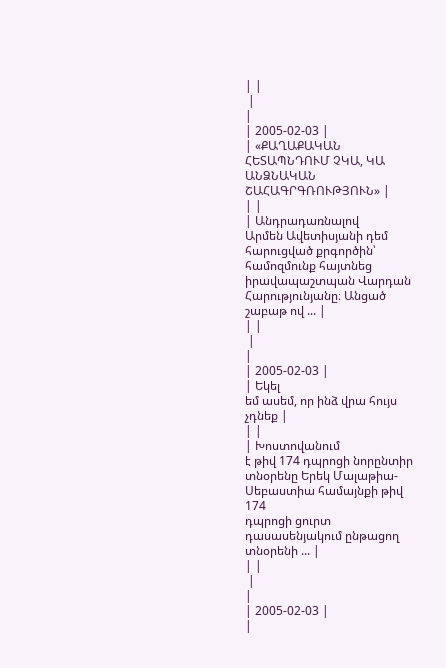| |
 |
|
| 2005-02-03 |
| «ՔԱՂԱՔԱԿԱՆ
ՀԵՏԱՊՆԴՈՒՄ ՉԿԱ, ԿԱ ԱՆՁՆԱԿԱՆ ՇԱՀԱԳՐԳՌՈՒԹՅՈՒՆ» |
| |
| Անդրադառնալով
Արմեն Ավետիսյանի դեմ հարուցված քրգործին՝ համոզմունք հայտնեց իրավապաշտպան Վարդան
Հարությունյանը։ Անցած շաբաթ ով ... |
| |
 |
|
| 2005-02-03 |
| Եկել
եմ ասեմ, որ ինձ վրա հույս չդնեք |
| |
| Խոստովանում
է թիվ 174 դպրոցի նորընտիր տնօրենը Երեկ Մալաթիա-Սեբաստիա համայնքի թիվ 174
դպրոցի ցուրտ դասասենյակում ընթացող տնօրենի ... |
| |
 |
|
| 2005-02-03 |
|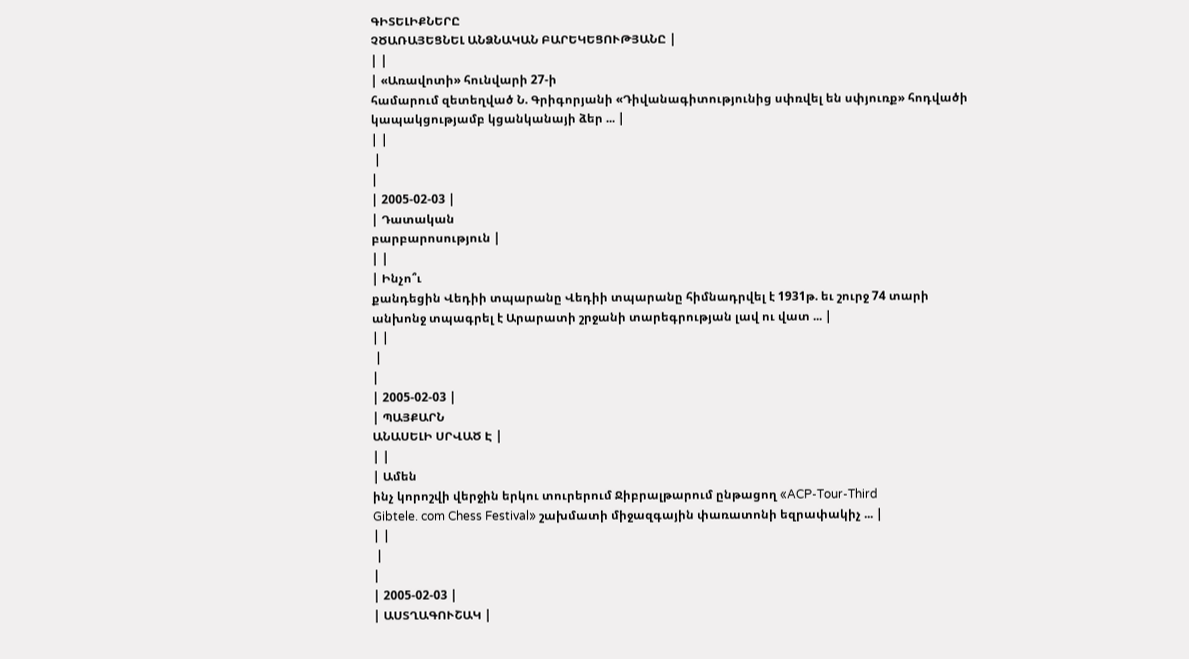ԳԻՏԵԼԻՔՆԵՐԸ
ՉԾԱՌԱՅԵՑՆԵԼ ԱՆՁՆԱԿԱՆ ԲԱՐԵԿԵՑՈՒԹՅԱՆԸ |
| |
| «Առավոտի» հունվարի 27-ի
համարում զետեղված Ն. Գրիգորյանի «Դիվանագիտությունից սփռվել են սփյուռք» հոդվածի
կապակցությամբ կցանկանայի ձեր ... |
| |
 |
|
| 2005-02-03 |
| Դատական
բարբարոսություն |
| |
| Ինչո՞ւ
քանդեցին Վեդիի տպարանը Վեդիի տպարանը հիմնադրվել է 1931թ. եւ շուրջ 74 տարի
անխոնջ տպագրել է Արարատի շրջանի տարեգրության լավ ու վատ ... |
| |
 |
|
| 2005-02-03 |
| ՊԱՅՔԱՐՆ
ԱՆԱՍԵԼԻ ՍՐՎԱԾ Է |
| |
| Ամեն
ինչ կորոշվի վերջին երկու տուրերում Ջիբրալթարում ընթացող «ACP-Tour-Third
Gibtele. com Chess Festival» շախմատի միջազգային փառատոնի եզրափակիչ ... |
| |
 |
|
| 2005-02-03 |
| ԱՍՏՂԱԳՈՒՇԱԿ |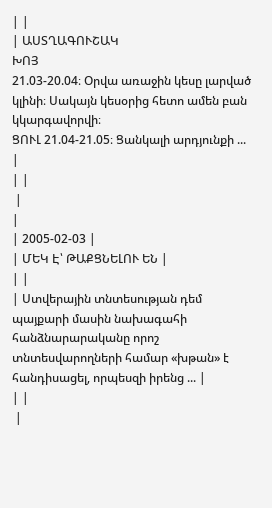| |
| ԱՍՏՂԱԳՈՒՇԱԿ
ԽՈՅ
21.03-20.04։ Օրվա առաջին կեսը լարված կլինի։ Սակայն կեսօրից հետո ամեն բան կկարգավորվի։
ՑՈՒԼ 21.04-21.05։ Ցանկալի արդյունքի ... |
| |
 |
|
| 2005-02-03 |
| ՄԵԿ Է՝ ԹԱՔՑՆԵԼՈՒ ԵՆ |
| |
| Ստվերային տնտեսության դեմ պայքարի մասին նախագահի հանձնարարականը որոշ տնտեսվարողների համար «խթան» է հանդիսացել, որպեսզի իրենց ... |
| |
 |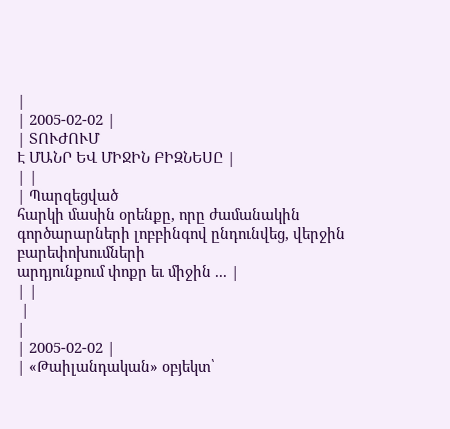|
| 2005-02-02 |
| ՏՈՒԺՈՒՄ
Է ՄԱՆՐ ԵՎ ՄԻՋԻՆ ԲԻԶՆԵՍԸ |
| |
| Պարզեցված
հարկի մասին օրենքը, որը ժամանակին գործարարների լոբբինգով ընդունվեց, վերջին բարեփոխումների
արդյունքում փոքր եւ միջին ... |
| |
 |
|
| 2005-02-02 |
| «Թաիլանդական» օբյեկտ՝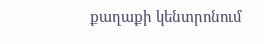քաղաքի կենտրոնում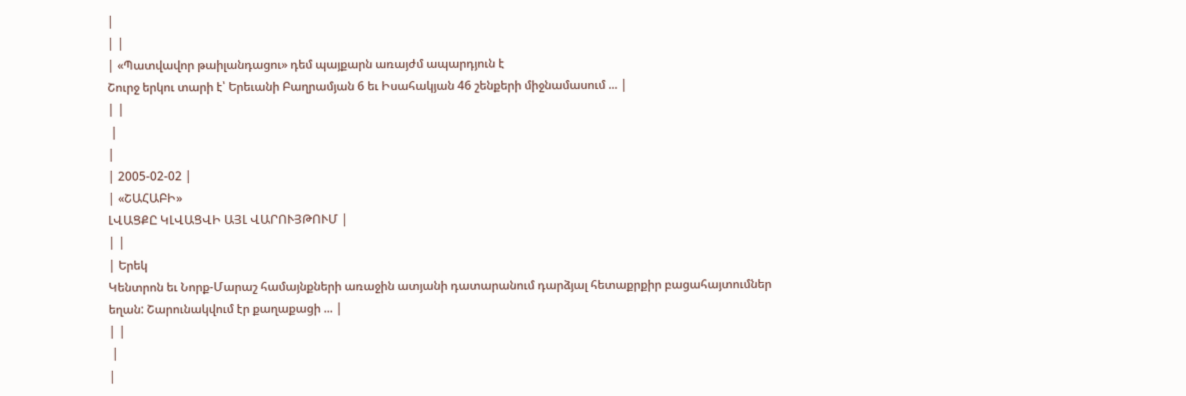|
| |
| «Պատվավոր թաիլանդացու» դեմ պայքարն առայժմ ապարդյուն է
Շուրջ երկու տարի է՝ Երեւանի Բաղրամյան 6 եւ Իսահակյան 46 շենքերի միջնամասում ... |
| |
 |
|
| 2005-02-02 |
| «ՇԱՀԱԲԻ»
ԼՎԱՑՔԸ ԿԼՎԱՑՎԻ ԱՅԼ ՎԱՐՈՒՅԹՈՒՄ |
| |
| Երեկ
Կենտրոն եւ Նորք-Մարաշ համայնքների առաջին ատյանի դատարանում դարձյալ հետաքրքիր բացահայտումներ
եղան: Շարունակվում էր քաղաքացի ... |
| |
 |
|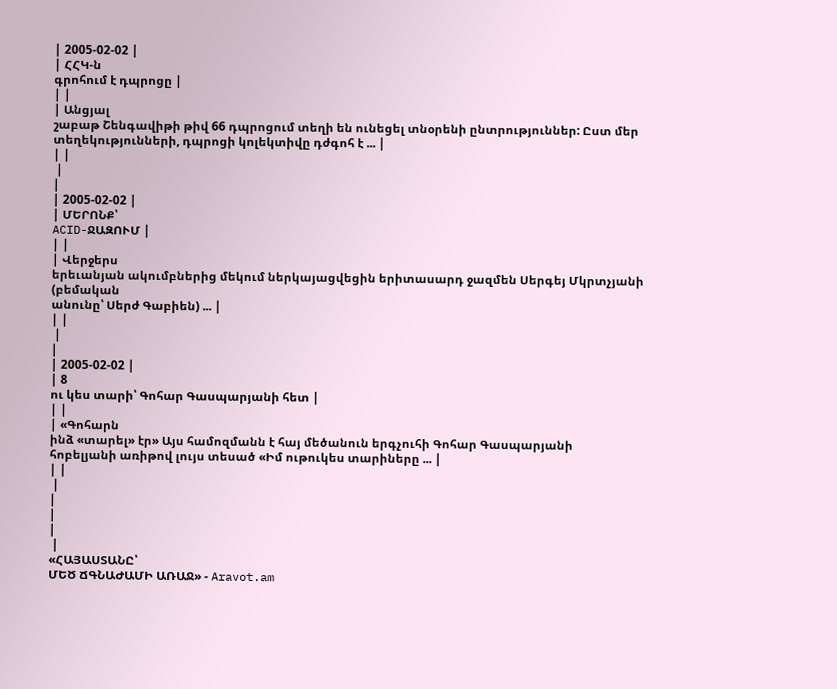| 2005-02-02 |
| ՀՀԿ-ն
գրոհում է դպրոցը |
| |
| Անցյալ
շաբաթ Շենգավիթի թիվ 66 դպրոցում տեղի են ունեցել տնօրենի ընտրություններ: Ըստ մեր
տեղեկությունների, դպրոցի կոլեկտիվը դժգոհ է ... |
| |
 |
|
| 2005-02-02 |
| ՄԵՐՈՆՔ՝
ACID-ՋԱԶՈՒՄ |
| |
| Վերջերս
երեւանյան ակումբներից մեկում ներկայացվեցին երիտասարդ ջազմեն Սերգեյ Մկրտչյանի (բեմական
անունը՝ Սերժ Գաբիեն) ... |
| |
 |
|
| 2005-02-02 |
| 8
ու կես տարի՝ Գոհար Գասպարյանի հետ |
| |
| «Գոհարն
ինձ «տարել» էր» Այս համոզմանն է հայ մեծանուն երգչուհի Գոհար Գասպարյանի
հոբելյանի առիթով լույս տեսած «Իմ ութուկես տարիները ... |
| |
 |
|
|
|
 |
«ՀԱՅԱՍՏԱՆԸ՝
ՄԵԾ ՃԳՆԱԺԱՄԻ ԱՌԱՋ» - Aravot.am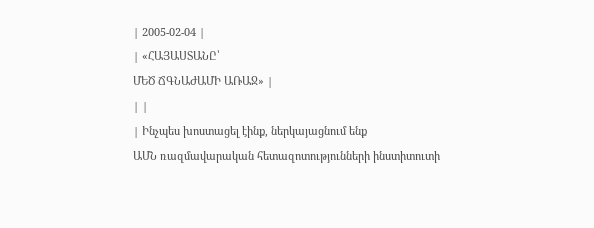| 2005-02-04 |
| «ՀԱՅԱՍՏԱՆԸ՝
ՄԵԾ ՃԳՆԱԺԱՄԻ ԱՌԱՋ» |
| |
| Ինչպես խոստացել էինք, ներկայացնում ենք
ԱՄՆ ռազմավարական հետազոտությունների ինստիտուտի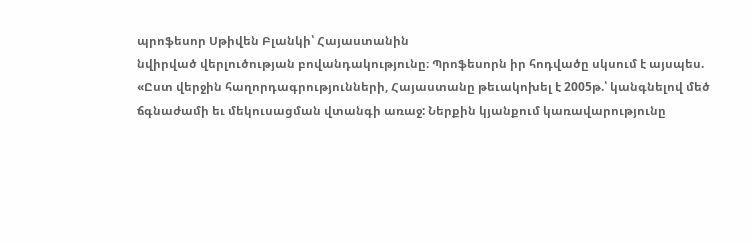պրոֆեսոր Սթիվեն Բլանկի՝ Հայաստանին
նվիրված վերլուծության բովանդակությունը։ Պրոֆեսորն իր հոդվածը սկսում է այսպես.
«Ըստ վերջին հաղորդագրությունների, Հայաստանը թեւակոխել է 2005թ.՝ կանգնելով մեծ
ճգնաժամի եւ մեկուսացման վտանգի առաջ: Ներքին կյանքում կառավարությունը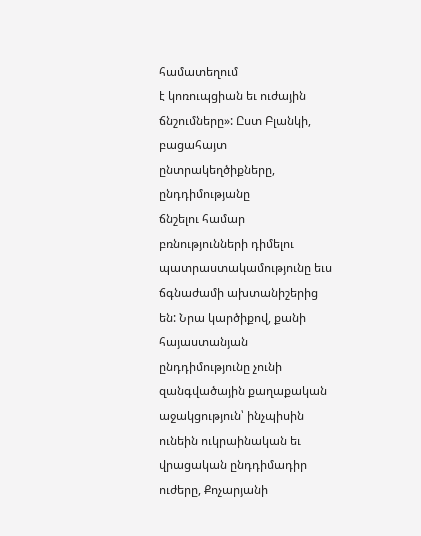համատեղում
է կոռուպցիան եւ ուժային ճնշումները»: Ըստ Բլանկի, բացահայտ ընտրակեղծիքները, ընդդիմությանը
ճնշելու համար բռնությունների դիմելու պատրաստակամությունը եւս ճգնաժամի ախտանիշերից
են: Նրա կարծիքով, քանի հայաստանյան ընդդիմությունը չունի զանգվածային քաղաքական
աջակցություն՝ ինչպիսին ունեին ուկրաինական եւ վրացական ընդդիմադիր ուժերը, Քոչարյանի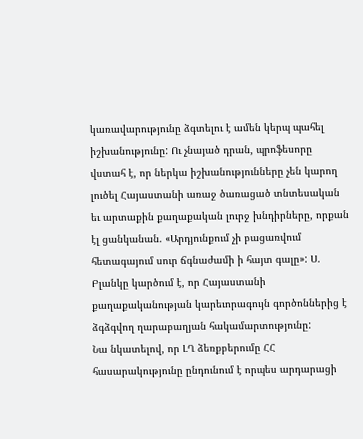կառավարությունը ձգտելու է ամեն կերպ պահել իշխանությունը: Ու չնայած դրան, պրոֆեսորը
վստահ է, որ ներկա իշխանությունները չեն կարող լուծել Հայաստանի առաջ ծառացած տնտեսական
եւ արտաքին քաղաքական լուրջ խնդիրները, որքան էլ ցանկանան. «Արդյունքում չի բացառվում
հետագայում սուր ճգնաժամի ի հայտ գալը»: Ս. Բլանկը կարծում է, որ Հայաստանի
քաղաքականության կարեւորագույն գործոններից է ձգձգվող ղարաբաղյան հակամարտությունը:
Նա նկատելով, որ ԼՂ ձեռքբերումը ՀՀ հասարակությունը ընդունում է որպես արդարացի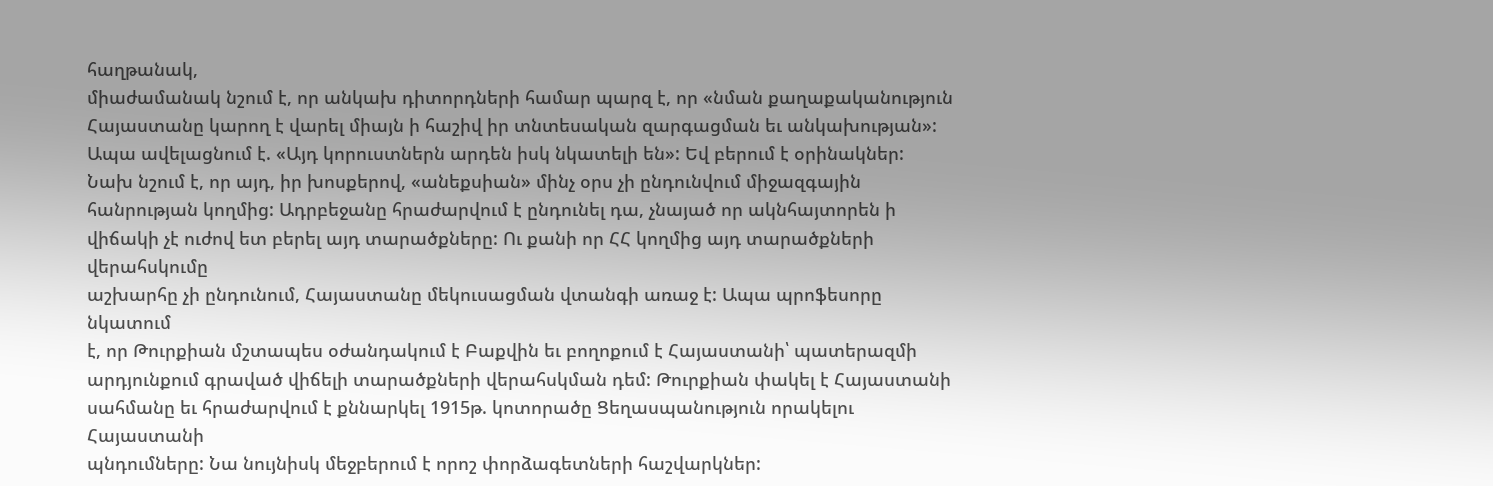հաղթանակ,
միաժամանակ նշում է, որ անկախ դիտորդների համար պարզ է, որ «նման քաղաքականություն
Հայաստանը կարող է վարել միայն ի հաշիվ իր տնտեսական զարգացման եւ անկախության»:
Ապա ավելացնում է. «Այդ կորուստներն արդեն իսկ նկատելի են»: Եվ բերում է օրինակներ:
Նախ նշում է, որ այդ, իր խոսքերով, «անեքսիան» մինչ օրս չի ընդունվում միջազգային
հանրության կողմից: Ադրբեջանը հրաժարվում է ընդունել դա, չնայած որ ակնհայտորեն ի
վիճակի չէ ուժով ետ բերել այդ տարածքները: Ու քանի որ ՀՀ կողմից այդ տարածքների վերահսկումը
աշխարհը չի ընդունում, Հայաստանը մեկուսացման վտանգի առաջ է: Ապա պրոֆեսորը նկատում
է, որ Թուրքիան մշտապես օժանդակում է Բաքվին եւ բողոքում է Հայաստանի՝ պատերազմի
արդյունքում գրաված վիճելի տարածքների վերահսկման դեմ: Թուրքիան փակել է Հայաստանի
սահմանը եւ հրաժարվում է քննարկել 1915թ. կոտորածը Ցեղասպանություն որակելու Հայաստանի
պնդումները: Նա նույնիսկ մեջբերում է որոշ փորձագետների հաշվարկներ: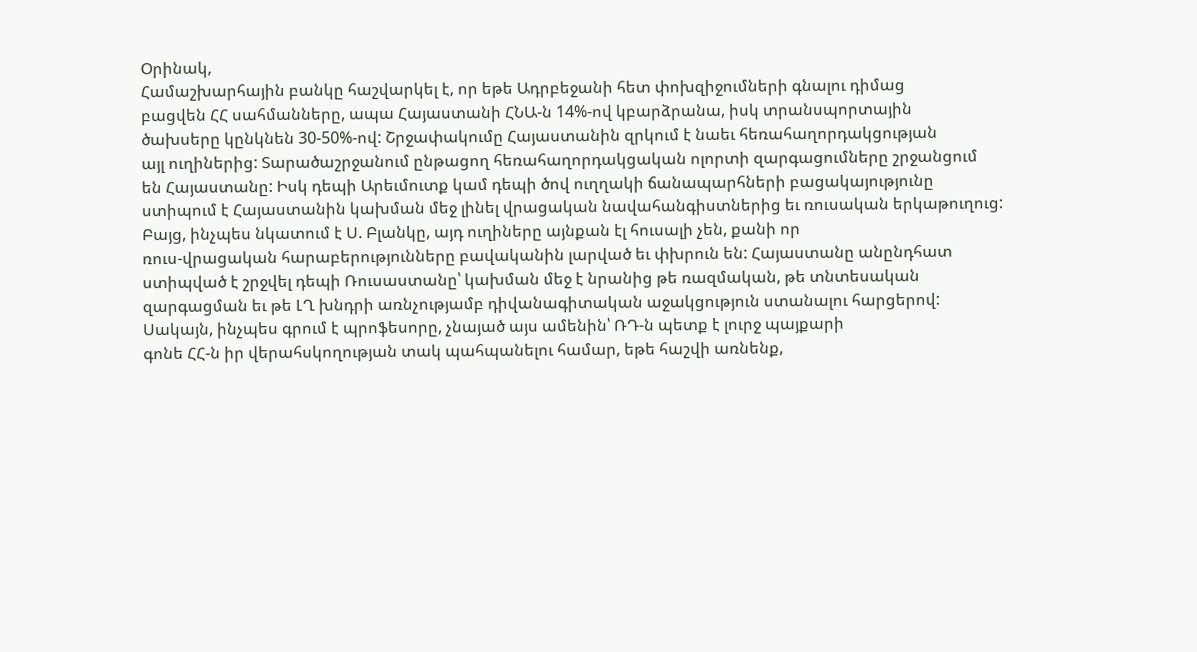Օրինակ,
Համաշխարհային բանկը հաշվարկել է, որ եթե Ադրբեջանի հետ փոխզիջումների գնալու դիմաց
բացվեն ՀՀ սահմանները, ապա Հայաստանի ՀՆԱ-ն 14%-ով կբարձրանա, իսկ տրանսպորտային
ծախսերը կընկնեն 30-50%-ով: Շրջափակումը Հայաստանին զրկում է նաեւ հեռահաղորդակցության
այլ ուղիներից: Տարածաշրջանում ընթացող հեռահաղորդակցական ոլորտի զարգացումները շրջանցում
են Հայաստանը: Իսկ դեպի Արեւմուտք կամ դեպի ծով ուղղակի ճանապարհների բացակայությունը
ստիպում է Հայաստանին կախման մեջ լինել վրացական նավահանգիստներից եւ ռուսական երկաթուղուց:
Բայց, ինչպես նկատում է Ս. Բլանկը, այդ ուղիները այնքան էլ հուսալի չեն, քանի որ
ռուս-վրացական հարաբերությունները բավականին լարված եւ փխրուն են: Հայաստանը անընդհատ
ստիպված է շրջվել դեպի Ռուսաստանը՝ կախման մեջ է նրանից թե ռազմական, թե տնտեսական
զարգացման եւ թե ԼՂ խնդրի առնչությամբ դիվանագիտական աջակցություն ստանալու հարցերով:
Սակայն, ինչպես գրում է պրոֆեսորը, չնայած այս ամենին՝ ՌԴ-ն պետք է լուրջ պայքարի
գոնե ՀՀ-ն իր վերահսկողության տակ պահպանելու համար, եթե հաշվի առնենք,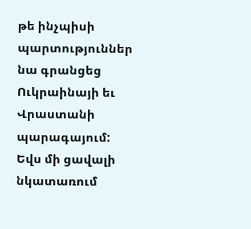թե ինչպիսի
պարտություններ նա գրանցեց Ուկրաինայի եւ Վրաստանի պարագայում: Եվս մի ցավալի նկատառում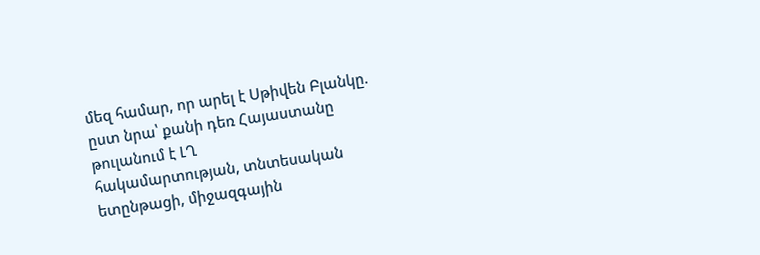մեզ համար, որ արել է Սթիվեն Բլանկը. ըստ նրա՝ քանի դեռ Հայաստանը թուլանում է ԼՂ
հակամարտության, տնտեսական ետընթացի, միջազգային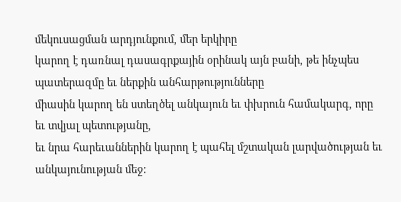մեկուսացման արդյունքում, մեր երկիրը
կարող է դառնալ դասագրքային օրինակ այն բանի, թե ինչպես պատերազմը եւ ներքին անհարթությունները
միասին կարող են ստեղծել անկայուն եւ փխրուն համակարգ, որը եւ տվյալ պետությանը,
եւ նրա հարեւաններին կարող է պահել մշտական լարվածության եւ անկայունության մեջ: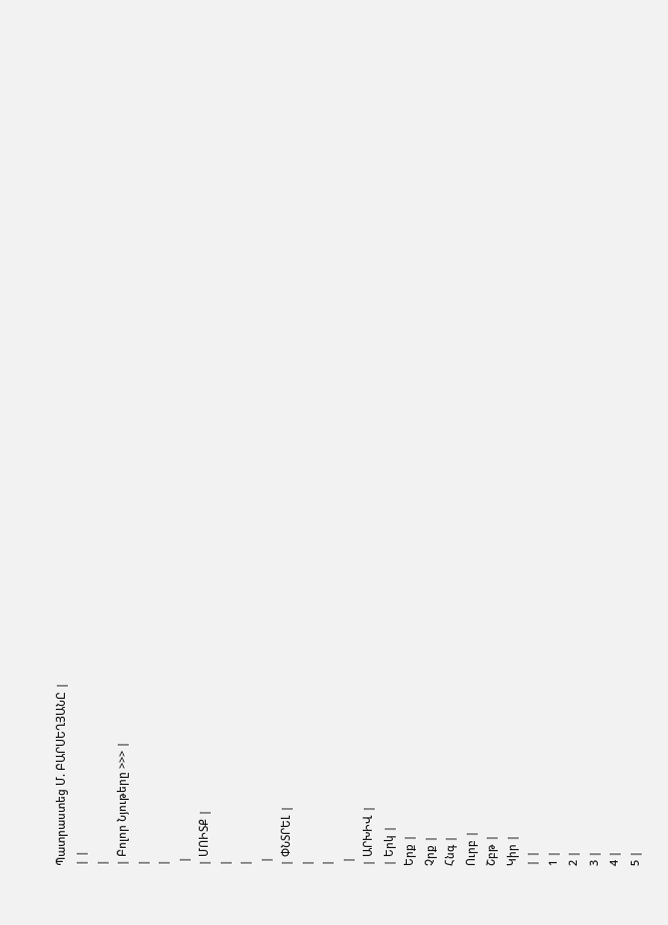Պատրաստեց Մ. ԲԱՐՍԵՂՅԱՆԸ |
| |
|
| Բոլոր Նյութերը >>> |
|
|
 |
| ՄՈԻՏՔ |
|
|
 |
| ՓՆՏՐԵԼ |
|
|
 |
| ԱՐԽԻՎ |
| Երկ |
Երք |
Չրք |
Հնգ |
Ուրբ |
Շբթ |
Կիր |
| |
1 |
2 |
3 |
4 |
5 |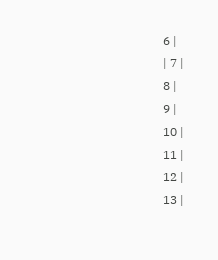6 |
| 7 |
8 |
9 |
10 |
11 |
12 |
13 |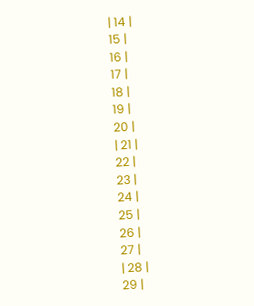| 14 |
15 |
16 |
17 |
18 |
19 |
20 |
| 21 |
22 |
23 |
24 |
25 |
26 |
27 |
| 28 |
29 |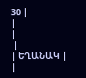30 |
|
|
 |
| ԵՂԱՆԱԿ |
|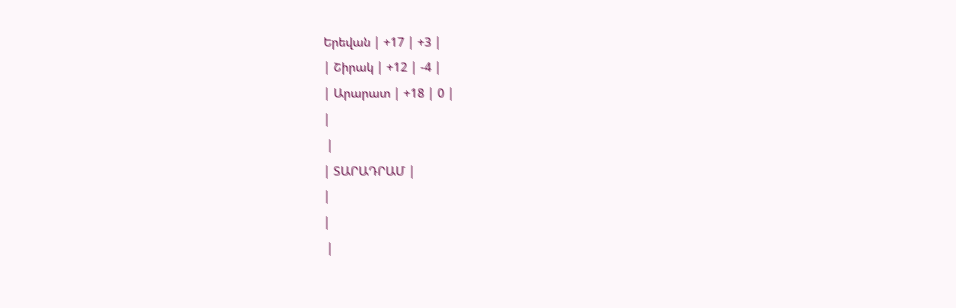Երեվան | +17 | +3 |
| Շիրակ | +12 | -4 |
| Արարատ | +18 | 0 |
|
 |
| ՏԱՐԱԴՐԱՄ |
|
|
 |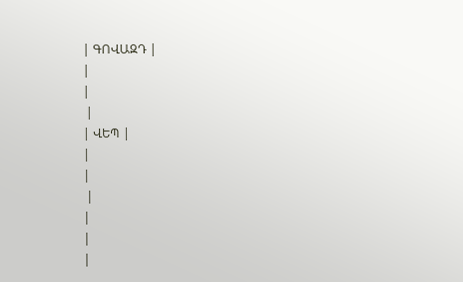| ԳՈՎԱԶԴ |
|
|
 |
| ՎԵՊ |
|
|
 |
|
|
|